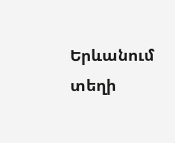Երևանում տեղի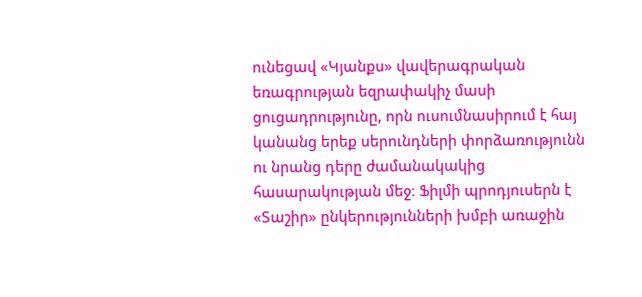ունեցավ «Կյանքս» վավերագրական եռագրության եզրափակիչ մասի ցուցադրությունը, որն ուսումնասիրում է հայ կանանց երեք սերունդների փորձառությունն ու նրանց դերը ժամանակակից հասարակության մեջ։ Ֆիլմի պրոդյուսերն է «Տաշիր» ընկերությունների խմբի առաջին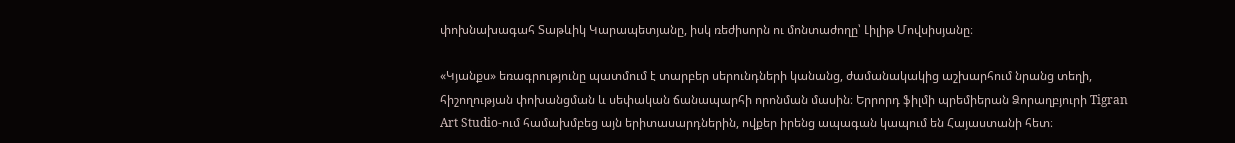փոխնախագահ Տաթևիկ Կարապետյանը, իսկ ռեժիսորն ու մոնտաժողը՝ Լիլիթ Մովսիսյանը։

«Կյանքս» եռագրությունը պատմում է տարբեր սերունդների կանանց, ժամանակակից աշխարհում նրանց տեղի, հիշողության փոխանցման և սեփական ճանապարհի որոնման մասին։ Երրորդ ֆիլմի պրեմիերան Ձորաղբյուրի Tigran Art Studio-ում համախմբեց այն երիտասարդներին, ովքեր իրենց ապագան կապում են Հայաստանի հետ։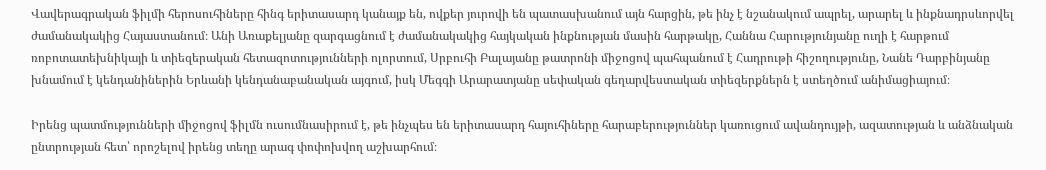Վավերագրական ֆիլմի հերոսուհիները հինգ երիտասարդ կանայք են, ովքեր յուրովի են պատասխանում այն հարցին, թե ինչ է նշանակում ապրել, արարել և ինքնադրսևորվել ժամանակակից Հայաստանում։ Անի Առաքելյանը զարգացնում է ժամանակակից հայկական ինքնության մասին հարթակը, Հաննա Հարությունյանը ուղի է հարթում ռոբոտատեխնիկայի և տիեզերական հետազոտությունների ոլորտում, Սրբուհի Բալայանը թատրոնի միջոցով պահպանում է Հադրութի հիշողությունը, Նանե Դարբինյանը խնամում է կենդանիներին Երևանի կենդանաբանական այգում, իսկ Մեգգի Արարատյանը սեփական գեղարվեստական տիեզերքներն է ստեղծում անիմացիայում։

Իրենց պատմությունների միջոցով ֆիլմն ուսումնասիրում է, թե ինչպես են երիտասարդ հայուհիները հարաբերություններ կառուցում ավանդույթի, ազատության և անձնական ընտրության հետ՝ որոշելով իրենց տեղը արագ փոփոխվող աշխարհում։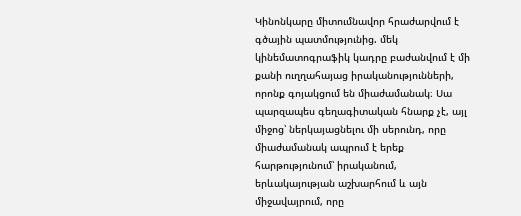Կինոնկարը միտումնավոր հրաժարվում է գծային պատմությունից. մեկ կինեմատոգրաֆիկ կադրը բաժանվում է մի քանի ուղղահայաց իրականությունների, որոնք գոյակցում են միաժամանակ։ Սա պարզապես գեղագիտական հնարք չէ, այլ միջոց՝ ներկայացնելու մի սերունդ, որը միաժամանակ ապրում է երեք հարթությունում՝ իրականում, երևակայության աշխարհում և այն միջավայրում, որը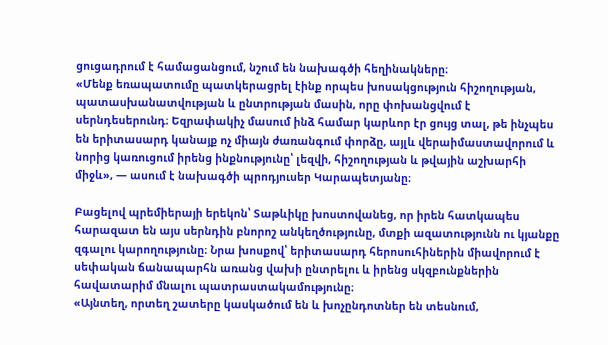ցուցադրում է համացանցում, նշում են նախագծի հեղինակները։
«Մենք եռապատումը պատկերացրել էինք որպես խոսակցություն հիշողության, պատասխանատվության և ընտրության մասին, որը փոխանցվում է սերնդեսերունդ։ Եզրափակիչ մասում ինձ համար կարևոր էր ցույց տալ, թե ինչպես են երիտասարդ կանայք ոչ միայն ժառանգում փորձը, այլև վերաիմաստավորում և նորից կառուցում իրենց ինքնությունը՝ լեզվի, հիշողության և թվային աշխարհի միջև», — ասում է նախագծի պրոդյուսեր Կարապետյանը։

Բացելով պրեմիերայի երեկոն՝ Տաթևիկը խոստովանեց, որ իրեն հատկապես հարազատ են այս սերնդին բնորոշ անկեղծությունը, մտքի ազատությունն ու կյանքը զգալու կարողությունը։ Նրա խոսքով՝ երիտասարդ հերոսուհիներին միավորում է սեփական ճանապարհն առանց վախի ընտրելու և իրենց սկզբունքներին հավատարիմ մնալու պատրաստակամությունը։
«Այնտեղ, որտեղ շատերը կասկածում են և խոչընդոտներ են տեսնում,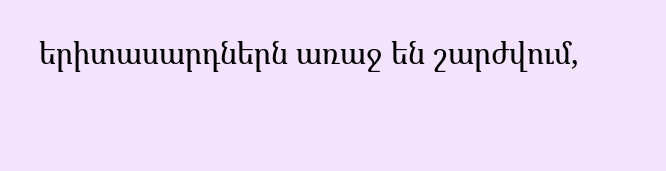երիտասարդներն առաջ են շարժվում,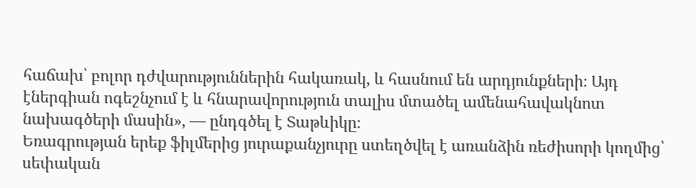հաճախ՝ բոլոր դժվարություններին հակառակ, և հասնում են արդյունքների։ Այդ էներգիան ոգեշնչում է և հնարավորություն տալիս մտածել ամենահավակնոտ նախագծերի մասին», — ընդգծել է Տաթևիկը։
Եռագրության երեք ֆիլմերից յուրաքանչյուրը ստեղծվել է առանձին ռեժիսորի կողմից՝ սեփական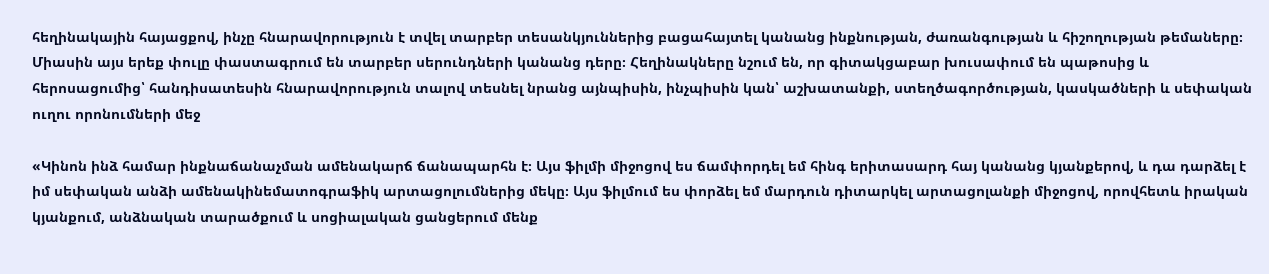հեղինակային հայացքով, ինչը հնարավորություն է տվել տարբեր տեսանկյուններից բացահայտել կանանց ինքնության, ժառանգության և հիշողության թեմաները։ Միասին այս երեք փուլը փաստագրում են տարբեր սերունդների կանանց դերը։ Հեղինակները նշում են, որ գիտակցաբար խուսափում են պաթոսից և հերոսացումից՝ հանդիսատեսին հնարավորություն տալով տեսնել նրանց այնպիսին, ինչպիսին կան՝ աշխատանքի, ստեղծագործության, կասկածների և սեփական ուղու որոնումների մեջ

«Կինոն ինձ համար ինքնաճանաչման ամենակարճ ճանապարհն է։ Այս ֆիլմի միջոցով ես ճամփորդել եմ հինգ երիտասարդ հայ կանանց կյանքերով, և դա դարձել է իմ սեփական անձի ամենակինեմատոգրաֆիկ արտացոլումներից մեկը։ Այս ֆիլմում ես փորձել եմ մարդուն դիտարկել արտացոլանքի միջոցով, որովհետև իրական կյանքում, անձնական տարածքում և սոցիալական ցանցերում մենք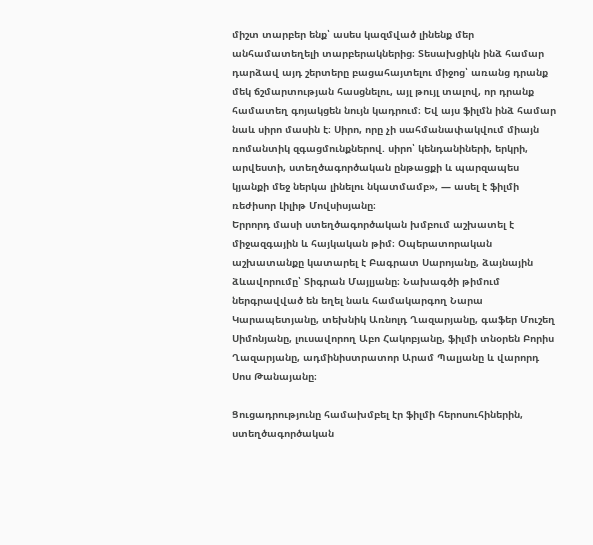միշտ տարբեր ենք՝ ասես կազմված լինենք մեր անհամատեղելի տարբերակներից։ Տեսախցիկն ինձ համար դարձավ այդ շերտերը բացահայտելու միջոց՝ առանց դրանք մեկ ճշմարտության հասցնելու, այլ թույլ տալով, որ դրանք համատեղ գոյակցեն նույն կադրում։ Եվ այս ֆիլմն ինձ համար նաև սիրո մասին է։ Սիրո, որը չի սահմանափակվում միայն ռոմանտիկ զգացմունքներով. սիրո՝ կենդանիների, երկրի, արվեստի, ստեղծագործական ընթացքի և պարզապես կյանքի մեջ ներկա լինելու նկատմամբ», — ասել է ֆիլմի ռեժիսոր Լիլիթ Մովսիսյանը։
Երրորդ մասի ստեղծագործական խմբում աշխատել է միջազգային և հայկական թիմ։ Օպերատորական աշխատանքը կատարել է Բագրատ Սարոյանը, ձայնային ձևավորումը՝ Տիգրան Մայլյանը։ Նախագծի թիմում ներգրավված են եղել նաև համակարգող Նարա Կարապետյանը, տեխնիկ Առնոլդ Ղազարյանը, գաֆեր Մուշեղ Սիմոնյանը, լուսավորող Աբո Հակոբյանը, ֆիլմի տնօրեն Բորիս Ղազարյանը, ադմինիստրատոր Արամ Պալյանը և վարորդ Սոս Թանայանը։

Ցուցադրությունը համախմբել էր ֆիլմի հերոսուհիներին, ստեղծագործական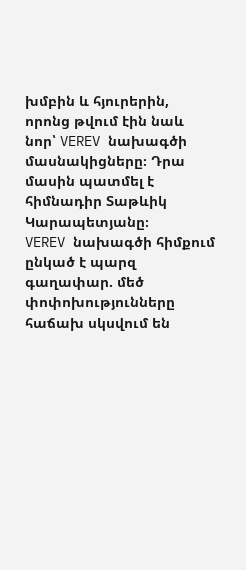խմբին և հյուրերին, որոնց թվում էին նաև նոր՝ VEREV նախագծի մասնակիցները։ Դրա մասին պատմել է հիմնադիր Տաթևիկ Կարապետյանը։
VEREV նախագծի հիմքում ընկած է պարզ գաղափար. մեծ փոփոխությունները հաճախ սկսվում են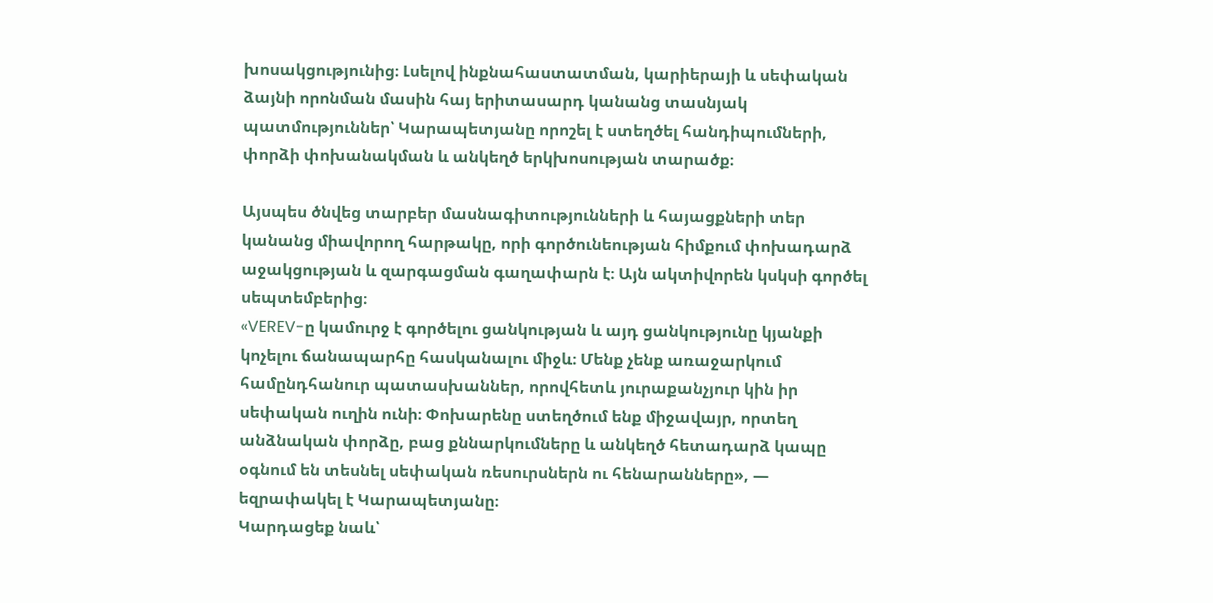խոսակցությունից։ Լսելով ինքնահաստատման, կարիերայի և սեփական ձայնի որոնման մասին հայ երիտասարդ կանանց տասնյակ պատմություններ՝ Կարապետյանը որոշել է ստեղծել հանդիպումների, փորձի փոխանակման և անկեղծ երկխոսության տարածք։

Այսպես ծնվեց տարբեր մասնագիտությունների և հայացքների տեր կանանց միավորող հարթակը, որի գործունեության հիմքում փոխադարձ աջակցության և զարգացման գաղափարն է։ Այն ակտիվորեն կսկսի գործել սեպտեմբերից։
«VEREV-ը կամուրջ է գործելու ցանկության և այդ ցանկությունը կյանքի կոչելու ճանապարհը հասկանալու միջև։ Մենք չենք առաջարկում համընդհանուր պատասխաններ, որովհետև յուրաքանչյուր կին իր սեփական ուղին ունի։ Փոխարենը ստեղծում ենք միջավայր, որտեղ անձնական փորձը, բաց քննարկումները և անկեղծ հետադարձ կապը օգնում են տեսնել սեփական ռեսուրսներն ու հենարանները», — եզրափակել է Կարապետյանը։
Կարդացեք նաև՝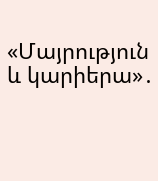«Մայրություն և կարիերա»․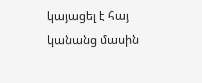կայացել է հայ կանանց մասին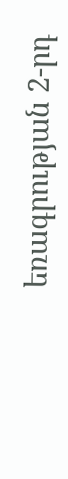եռագրության 2-րդ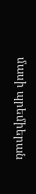մասի պրեմիերան